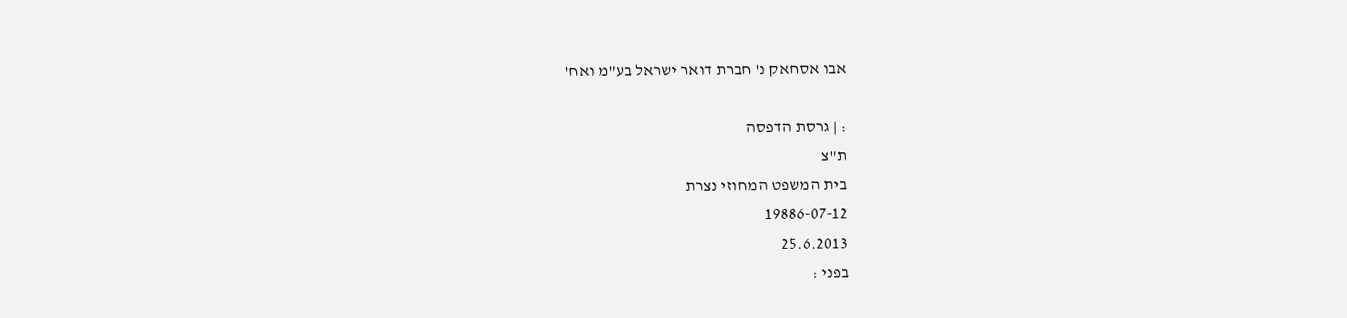אבו אסחאק נ' חברת דואר ישראל בע"מ ואח'

: | גרסת הדפסה
ת"צ
בית המשפט המחוזי נצרת
19886-07-12
25.6.2013
בפני :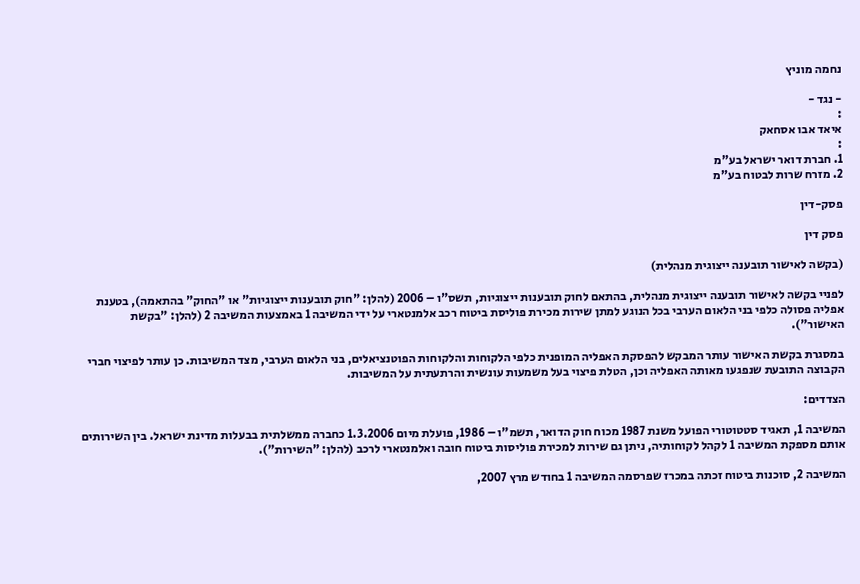נחמה מוניץ

- נגד -
:
איאד אבו אסחאק
:
1. חברת דואר ישראל בע"מ
2. מזרח שרות לבטוח בע"מ

פסק-דין

פסק דין

(בקשה לאישור תובענה ייצוגית מנהלית)

לפניי בקשה לאישור תובענה ייצוגית מנהלית, בהתאם לחוק תובענות ייצוגיות, תשס"ו – 2006 (להלן: "חוק תובענות ייצוגיות" או "החוק" בהתאמה), בטענת אפליה פסולה כלפי בני הלאום הערבי בכל הנוגע למתן שירות מכירת פוליסת ביטוח רכב אלמנטארי על ידי המשיבה 1 באמצעות המשיבה 2 (להלן: "בקשת האישור").

במסגרת בקשת האישור עותר המבקש להפסקת האפליה המופנית כלפי הלקוחות והלקוחות הפוטנציאלים, בני הלאום הערבי, מצד המשיבות. כן עותר לפיצוי חברי הקבוצה התובעת שנפגעו מאותה האפליה וכן, הטלת פיצוי בעל משמעות עונשית והרתעתית על המשיבות.

הצדדים:

המשיבה 1, תאגיד סטטוטורי הפועל משנת 1987 מכוח חוק הדואר, תשמ"ו – 1986, פועלת מיום 1.3.2006 כחברה ממשלתית בבעלות מדינת ישראל. בין השירותים אותם מספקת המשיבה 1 לקהל לקוחותיה, ניתן גם שירות למכירת פוליסות ביטוח חובה ואלמנטארי לרכב (להלן: "השירות").

המשיבה 2, סוכנות ביטוח זכתה במכרז שפרסמה המשיבה 1 בחודש מרץ 2007,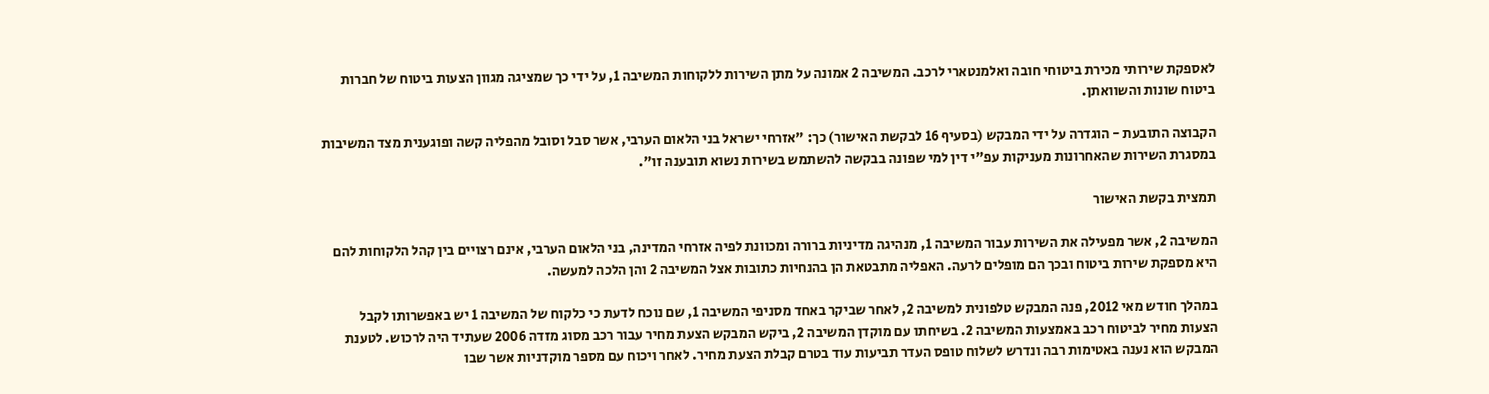לאספקת שירותי מכירת ביטוחי חובה ואלמנטארי לרכב. המשיבה 2 אמונה על מתן השירות ללקוחות המשיבה 1, על ידי כך שמציגה מגוון הצעות ביטוח של חברות ביטוח שונות והשוואתן.

הקבוצה התובעת - הוגדרה על ידי המבקש (בסעיף 16 לבקשת האישור) כך: "אזרחי ישראל בני הלאום הערבי, אשר סבל וסובל מהפליה קשה ופוגענית מצד המשיבות במסגרת השירות שהאחרונות מעניקות עפ"י דין למי שפונה בבקשה להשתמש בשירות נשוא תובענה זו".

תמצית בקשת האישור

המשיבה 2, אשר מפעילה את השירות עבור המשיבה 1, מנהיגה מדיניות ברורה ומכוונת לפיה אזרחי המדינה, בני הלאום הערבי, אינם רצויים בין קהל הלקוחות להם היא מספקת שירות ביטוח ובכך הם מופלים לרעה. האפליה מתבטאת הן בהנחיות כתובות אצל המשיבה 2 והן הלכה למעשה.

במהלך חודש מאי 2012, פנה המבקש טלפונית למשיבה 2, לאחר שביקר באחד מסניפי המשיבה 1, שם נוכח לדעת כי כלקוח של המשיבה 1 יש באפשרותו לקבל הצעות מחיר לביטוח רכב באמצעות המשיבה 2. בשיחתו עם מוקדן המשיבה 2, ביקש המבקש הצעת מחיר עבור רכב מסוג מזדה 2006 שעתיד היה לרכוש. לטענת המבקש הוא נענה באטימות רבה ונדרש לשלוח טופס העדר תביעות עוד בטרם קבלת הצעת מחיר. לאחר ויכוח עם מספר מוקדניות אשר שבו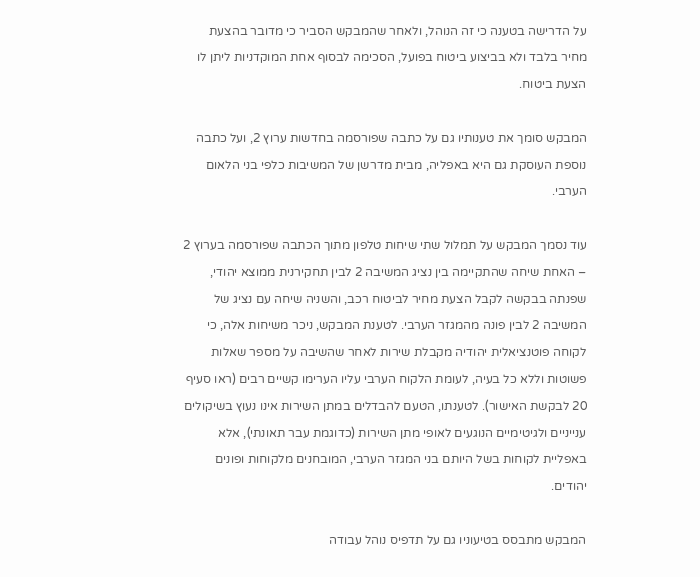על הדרישה בטענה כי זה הנוהל, ולאחר שהמבקש הסביר כי מדובר בהצעת מחיר בלבד ולא בביצוע ביטוח בפועל, הסכימה לבסוף אחת המוקדניות ליתן לו הצעת ביטוח.

המבקש סומך את טענותיו גם על כתבה שפורסמה בחדשות ערוץ 2, ועל כתבה נוספת העוסקת גם היא באפליה, מבית מדרשן של המשיבות כלפי בני הלאום הערבי.

עוד נסמך המבקש על תמלול שתי שיחות טלפון מתוך הכתבה שפורסמה בערוץ 2 – האחת שיחה שהתקיימה בין נציג המשיבה 2 לבין תחקירנית ממוצא יהודי, שפנתה בבקשה לקבל הצעת מחיר לביטוח רכב, והשניה שיחה עם נציג של המשיבה 2 לבין פונה מהמגזר הערבי. לטענת המבקש, ניכר משיחות אלה, כי לקוחה פוטנציאלית יהודיה מקבלת שירות לאחר שהשיבה על מספר שאלות פשוטות וללא כל בעיה, לעומת הלקוח הערבי עליו הערימו קשיים רבים (ראו סעיף 20 לבקשת האישור). לטענתו, הטעם להבדלים במתן השירות אינו נעוץ בשיקולים ענייניים ולגיטימיים הנוגעים לאופי מתן השירות (כדוגמת עבר תאונתי), אלא באפליית לקוחות בשל היותם בני המגזר הערבי, המובחנים מלקוחות ופונים יהודים.

המבקש מתבסס בטיעוניו גם על תדפיס נוהל עבודה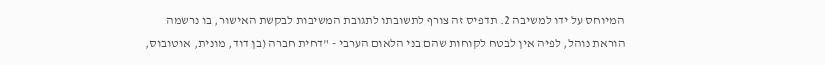המיוחס על ידו למשיבה 2. תדפיס זה צורף לתשובתו לתגובת המשיבות לבקשת האישור, בו נרשמה הוראת נוהל, לפיה אין לבטח לקוחות שהם בני הלאום הערבי - "דחית חברה (בן דוד, מונית, אוטובוס,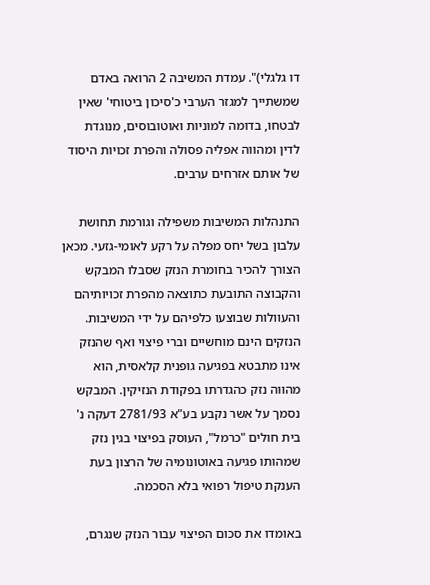דו גלגלי)". עמדת המשיבה 2 הרואה באדם שמשתייך למגזר הערבי כ'סיכון ביטוחי' שאין לבטחו, בדומה למוניות ואוטובוסים, מנוגדת לדין ומהווה אפליה פסולה והפרת זכויות היסוד של אותם אזרחים ערבים.

התנהלות המשיבות משפילה וגורמת תחושת עלבון בשל יחס מפלה על רקע לאומי-גזעי. מכאן הצורך להכיר בחומרת הנזק שסבלו המבקש והקבוצה התובעת כתוצאה מהפרת זכויותיהם והעוולות שבוצעו כלפיהם על ידי המשיבות. הנזקים הינם מוחשיים וברי פיצוי ואף שהנזק אינו מתבטא בפגיעה גופנית קלאסית, הוא מהווה נזק כהגדרתו בפקודת הנזיקין. המבקש נסמך על אשר נקבע בע"א 2781/93 דעקה נ' בית חולים "כרמל", העוסק בפיצוי בגין נזק שמהותו פגיעה באוטונומיה של הרצון בעת הענקת טיפול רפואי בלא הסכמה.

באומדו את סכום הפיצוי עבור הנזק שנגרם,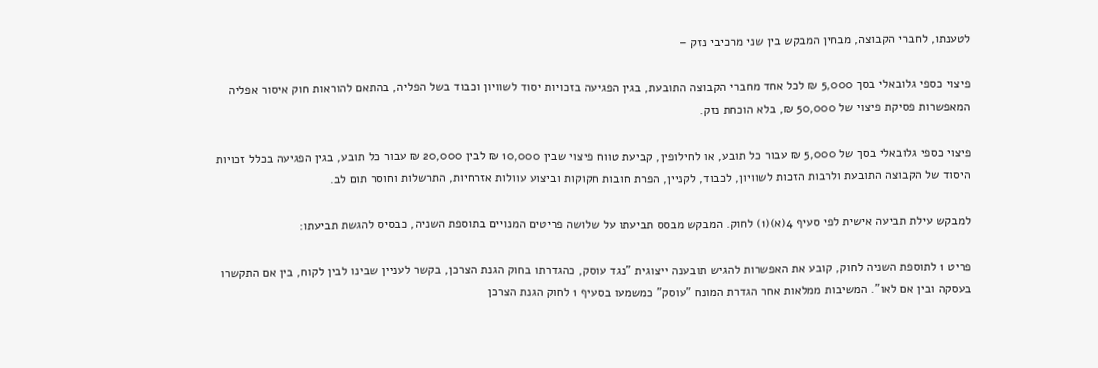לטענתו, לחברי הקבוצה, מבחין המבקש בין שני מרכיבי נזק –

פיצוי כספי גלובאלי בסך 5,000 ₪ לכל אחד מחברי הקבוצה התובעת, בגין הפגיעה בזכויות יסוד לשוויון וכבוד בשל הפליה, בהתאם להוראות חוק איסור אפליה המאפשרות פסיקת פיצוי של 50,000 ₪, בלא הוכחת נזק.

פיצוי כספי גלובאלי בסך של 5,000 ₪ עבור כל תובע, או לחילופין, קביעת טווח פיצוי שבין 10,000 ₪ לבין 20,000 ₪ עבור כל תובע, בגין הפגיעה בכלל זכויות היסוד של הקבוצה התובעת ולרבות הזכות לשוויון, לכבוד, לקניין, הפרת חובות חקוקות וביצוע עוולות אזרחיות, התרשלות וחוסר תום לב.

למבקש עילת תביעה אישית לפי סעיף 4(א)(1) לחוק. המבקש מבסס תביעתו על שלושה פריטים המנויים בתוספת השניה, כבסיס להגשת תביעתו:

פריט 1 לתוספת השניה לחוק, קובע את האפשרות להגיש תובענה ייצוגית "נגד עוסק, כהגדרתו בחוק הגנת הצרכן, בקשר לעניין שבינו לבין לקוח, בין אם התקשרו בעסקה ובין אם לאו". המשיבות ממלאות אחר הגדרת המונח "עוסק" כמשמעו בסעיף 1 לחוק הגנת הצרכן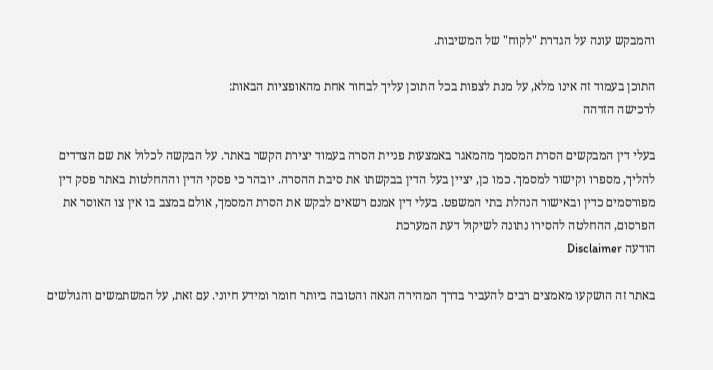והמבקש עונה על הגדרת "לקוח" של המשיבות.

התוכן בעמוד זה אינו מלא, על מנת לצפות בכל התוכן עליך לבחור אחת מהאופציות הבאות:
לרכישה הזדהה

בעלי דין המבקשים הסרת המסמך מהמאגר באמצעות פניית הסרה בעמוד יצירת הקשר באתר. על הבקשה לכלול את שם הצדדים להליך, מספרו וקישור למסמך. כמו כן, יציין בעל הדין בבקשתו את סיבת ההסרה. יובהר כי פסקי הדין וההחלטות באתר פסק דין מפורסמים כדין ובאישור הנהלת בתי המשפט. בעלי דין אמנם רשאים לבקש את הסרת המסמך, אולם במצב בו אין צו האוסר את הפרסום, ההחלטה להסירו נתונה לשיקול דעת המערכת
הודעה Disclaimer

באתר זה הושקעו מאמצים רבים להעביר בדרך המהירה הנאה והטובה ביותר חומר ומידע חיוני. עם זאת, על המשתמשים והגולשים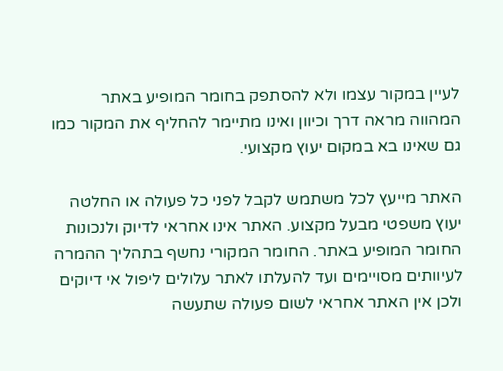לעיין במקור עצמו ולא להסתפק בחומר המופיע באתר המהווה מראה דרך וכיוון ואינו מתיימר להחליף את המקור כמו גם שאינו בא במקום יעוץ מקצועי.

האתר מייעץ לכל משתמש לקבל לפני כל פעולה או החלטה יעוץ משפטי מבעל מקצוע. האתר אינו אחראי לדיוק ולנכונות החומר המופיע באתר. החומר המקורי נחשף בתהליך ההמרה לעיוותים מסויימים ועד להעלתו לאתר עלולים ליפול אי דיוקים ולכן אין האתר אחראי לשום פעולה שתעשה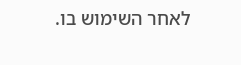לאחר השימוש בו.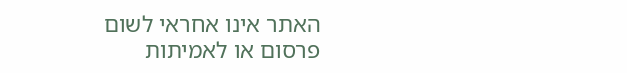האתר אינו אחראי לשום פרסום או לאמיתות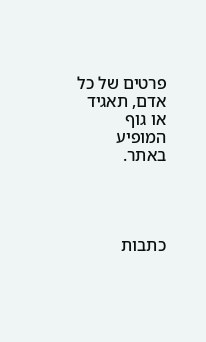פרטים של כל אדם, תאגיד או גוף המופיע באתר.




כתבות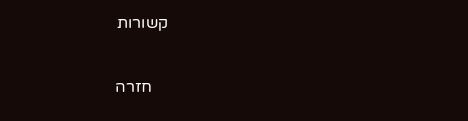קשורות

    חזרה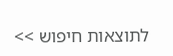לתוצאות חיפוש >>